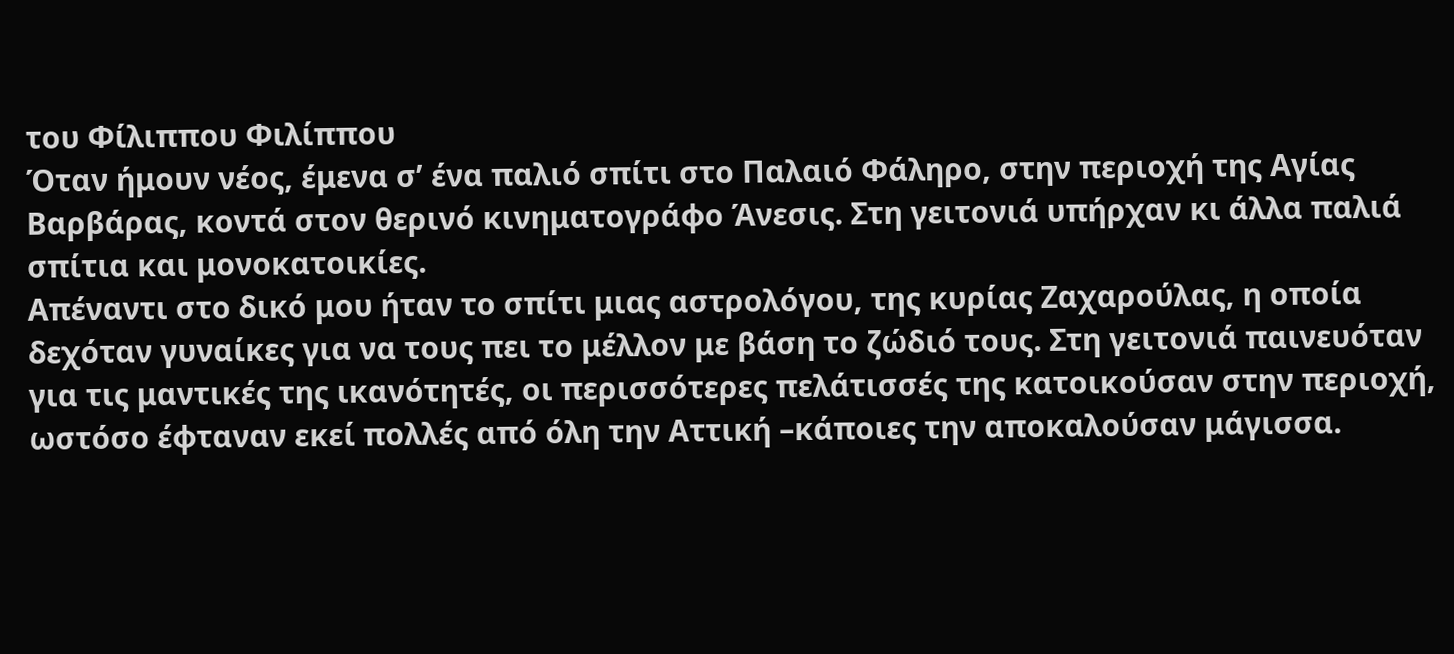του Φίλιππου Φιλίππου
Όταν ήμουν νέος, έμενα σ’ ένα παλιό σπίτι στο Παλαιό Φάληρο, στην περιοχή της Αγίας Βαρβάρας, κοντά στον θερινό κινηματογράφο Άνεσις. Στη γειτονιά υπήρχαν κι άλλα παλιά σπίτια και μονοκατοικίες.
Απέναντι στο δικό μου ήταν το σπίτι μιας αστρολόγου, της κυρίας Ζαχαρούλας, η οποία δεχόταν γυναίκες για να τους πει το μέλλον με βάση το ζώδιό τους. Στη γειτονιά παινευόταν για τις μαντικές της ικανότητές, οι περισσότερες πελάτισσές της κατοικούσαν στην περιοχή, ωστόσο έφταναν εκεί πολλές από όλη την Αττική –κάποιες την αποκαλούσαν μάγισσα.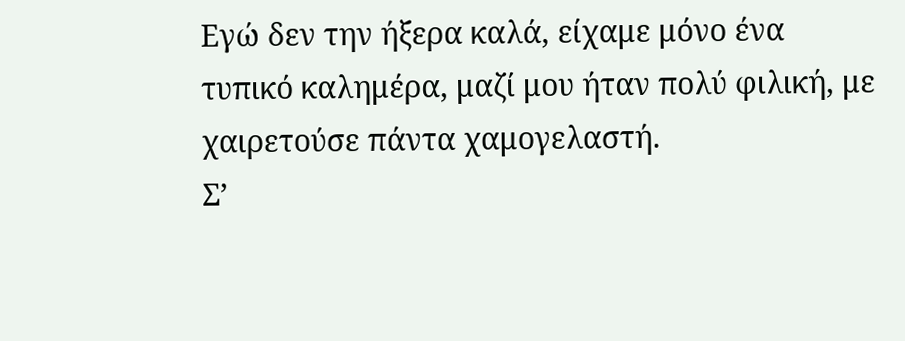Εγώ δεν την ήξερα καλά, είχαμε μόνο ένα τυπικό καλημέρα, μαζί μου ήταν πολύ φιλική, με χαιρετούσε πάντα χαμογελαστή.
Σ’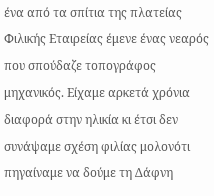ένα από τα σπίτια της πλατείας Φιλικής Εταιρείας έμενε ένας νεαρός που σπούδαζε τοπογράφος μηχανικός. Είχαμε αρκετά χρόνια διαφορά στην ηλικία κι έτσι δεν συνάψαμε σχέση φιλίας μολονότι πηγαίναμε να δούμε τη Δάφνη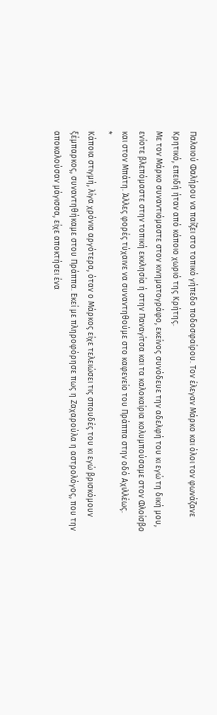Παλαιού Φαλήρου να παίζει στο τοπικό γήπεδο ποδοσφαίρου. Τον έλεγαν Μάρκο και όλοι τον φωνάζανε Κρητικό, επειδή ήταν από κάποιο χωριό της Κρήτης.
Με τον Μάρκο συναντιόμαστε στον κινηματογράφο, εκείνος συνόδευε την αδελφή του κι εγώ τη δική μου, ενίοτε βλεπόμαστε στην τοπική εκκλησία ή στην Παναγίτσα και τα καλοκαίρια κολυμπούσαμε στον Φλοίσβο και στον Μπάτη. Άλλες φορές τύχαινε να συναντηθούμε στο καφενείο του Πράππα στην οδό Αχιλλέως.
*
Κάποια στιγμή, λίγα χρόνια αργότερα, όταν ο Μάρκος είχε τελειώσει τις σπουδές του κι εγώ βρισκόμουν ξέμπαρκος, συναντηθήκαμε στου Πράππα. Εκεί με πληροφόρησε πως η Ζαχαρούλα η αστρολόγος, που την αποκαλούσαν μάγισσα, είχε αποκτήσει ένα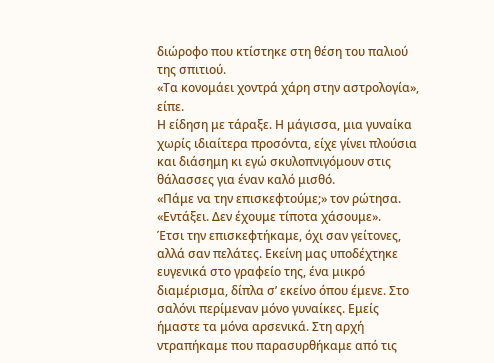διώροφο που κτίστηκε στη θέση του παλιού της σπιτιού.
«Τα κονομάει χοντρά χάρη στην αστρολογία», είπε.
Η είδηση με τάραξε. Η μάγισσα, μια γυναίκα χωρίς ιδιαίτερα προσόντα, είχε γίνει πλούσια και διάσημη κι εγώ σκυλοπνιγόμουν στις θάλασσες για έναν καλό μισθό.
«Πάμε να την επισκεφτούμε;» τον ρώτησα.
«Εντάξει. Δεν έχουμε τίποτα χάσουμε».
Έτσι την επισκεφτήκαμε, όχι σαν γείτονες, αλλά σαν πελάτες. Εκείνη μας υποδέχτηκε ευγενικά στο γραφείο της, ένα μικρό διαμέρισμα, δίπλα σ’ εκείνο όπου έμενε. Στο σαλόνι περίμεναν μόνο γυναίκες. Εμείς ήμαστε τα μόνα αρσενικά. Στη αρχή ντραπήκαμε που παρασυρθήκαμε από τις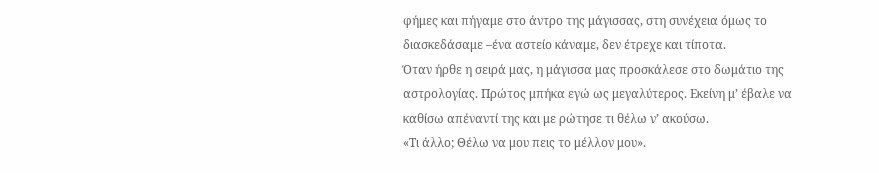φήμες και πήγαμε στο άντρο της μάγισσας, στη συνέχεια όμως το διασκεδάσαμε –ένα αστείο κάναμε, δεν έτρεχε και τίποτα.
Όταν ήρθε η σειρά μας, η μάγισσα μας προσκάλεσε στο δωμάτιο της αστρολογίας. Πρώτος μπήκα εγώ ως μεγαλύτερος. Εκείνη μ’ έβαλε να καθίσω απέναντί της και με ρώτησε τι θέλω ν’ ακούσω.
«Τι άλλο; Θέλω να μου πεις το μέλλον μου».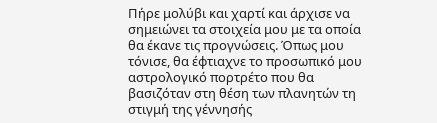Πήρε μολύβι και χαρτί και άρχισε να σημειώνει τα στοιχεία μου με τα οποία θα έκανε τις προγνώσεις. Όπως μου τόνισε, θα έφτιαχνε το προσωπικό μου αστρολογικό πορτρέτο που θα βασιζόταν στη θέση των πλανητών τη στιγμή της γέννησής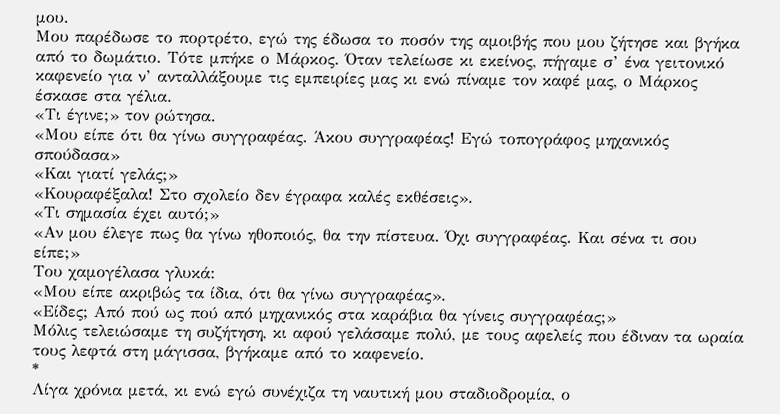μου.
Μου παρέδωσε το πορτρέτο, εγώ της έδωσα το ποσόν της αμοιβής που μου ζήτησε και βγήκα από το δωμάτιο. Τότε μπήκε ο Μάρκος. Όταν τελείωσε κι εκείνος, πήγαμε σ’ ένα γειτονικό καφενείο για ν’ ανταλλάξουμε τις εμπειρίες μας κι ενώ πίναμε τον καφέ μας, ο Μάρκος έσκασε στα γέλια.
«Τι έγινε;» τον ρώτησα.
«Μου είπε ότι θα γίνω συγγραφέας. Άκου συγγραφέας! Εγώ τοπογράφος μηχανικός σπούδασα»
«Και γιατί γελάς;»
«Κουραφέξαλα! Στο σχολείο δεν έγραφα καλές εκθέσεις».
«Τι σημασία έχει αυτό;»
«Αν μου έλεγε πως θα γίνω ηθοποιός, θα την πίστευα. Όχι συγγραφέας. Και σένα τι σου είπε;»
Του χαμογέλασα γλυκά:
«Μου είπε ακριβώς τα ίδια, ότι θα γίνω συγγραφέας».
«Είδες; Από πού ως πού από μηχανικός στα καράβια θα γίνεις συγγραφέας;»
Μόλις τελειώσαμε τη συζήτηση, κι αφού γελάσαμε πολύ, με τους αφελείς που έδιναν τα ωραία τους λεφτά στη μάγισσα, βγήκαμε από το καφενείο.
*
Λίγα χρόνια μετά, κι ενώ εγώ συνέχιζα τη ναυτική μου σταδιοδρομία, ο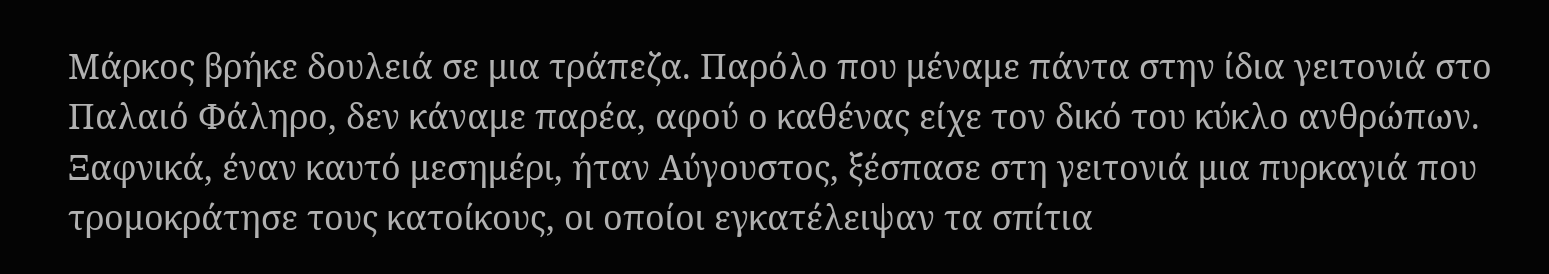Μάρκος βρήκε δουλειά σε μια τράπεζα. Παρόλο που μέναμε πάντα στην ίδια γειτονιά στο Παλαιό Φάληρο, δεν κάναμε παρέα, αφού ο καθένας είχε τον δικό του κύκλο ανθρώπων.
Ξαφνικά, έναν καυτό μεσημέρι, ήταν Αύγουστος, ξέσπασε στη γειτονιά μια πυρκαγιά που τρομοκράτησε τους κατοίκους, οι οποίοι εγκατέλειψαν τα σπίτια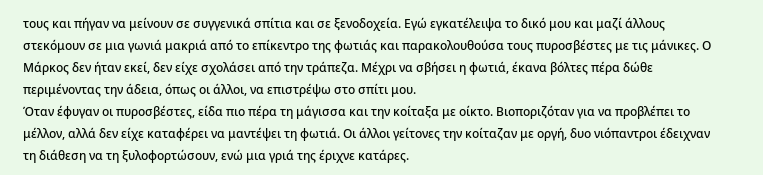τους και πήγαν να μείνουν σε συγγενικά σπίτια και σε ξενοδοχεία. Εγώ εγκατέλειψα το δικό μου και μαζί άλλους στεκόμουν σε μια γωνιά μακριά από το επίκεντρο της φωτιάς και παρακολουθούσα τους πυροσβέστες με τις μάνικες. Ο Μάρκος δεν ήταν εκεί, δεν είχε σχολάσει από την τράπεζα. Μέχρι να σβήσει η φωτιά, έκανα βόλτες πέρα δώθε περιμένοντας την άδεια, όπως οι άλλοι, να επιστρέψω στο σπίτι μου.
Όταν έφυγαν οι πυροσβέστες, είδα πιο πέρα τη μάγισσα και την κοίταξα με οίκτο. Βιοποριζόταν για να προβλέπει το μέλλον, αλλά δεν είχε καταφέρει να μαντέψει τη φωτιά. Οι άλλοι γείτονες την κοίταζαν με οργή, δυο νιόπαντροι έδειχναν τη διάθεση να τη ξυλοφορτώσουν, ενώ μια γριά της έριχνε κατάρες.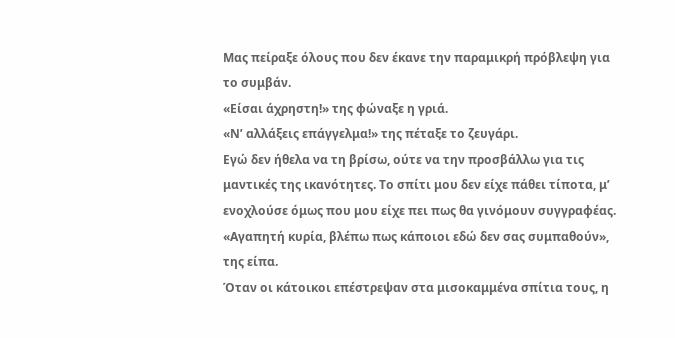Μας πείραξε όλους που δεν έκανε την παραμικρή πρόβλεψη για το συμβάν.
«Είσαι άχρηστη!» της φώναξε η γριά.
«Ν’ αλλάξεις επάγγελμα!» της πέταξε το ζευγάρι.
Εγώ δεν ήθελα να τη βρίσω, ούτε να την προσβάλλω για τις μαντικές της ικανότητες. Το σπίτι μου δεν είχε πάθει τίποτα, μ’ ενοχλούσε όμως που μου είχε πει πως θα γινόμουν συγγραφέας.
«Αγαπητή κυρία, βλέπω πως κάποιοι εδώ δεν σας συμπαθούν», της είπα.
Όταν οι κάτοικοι επέστρεψαν στα μισοκαμμένα σπίτια τους, η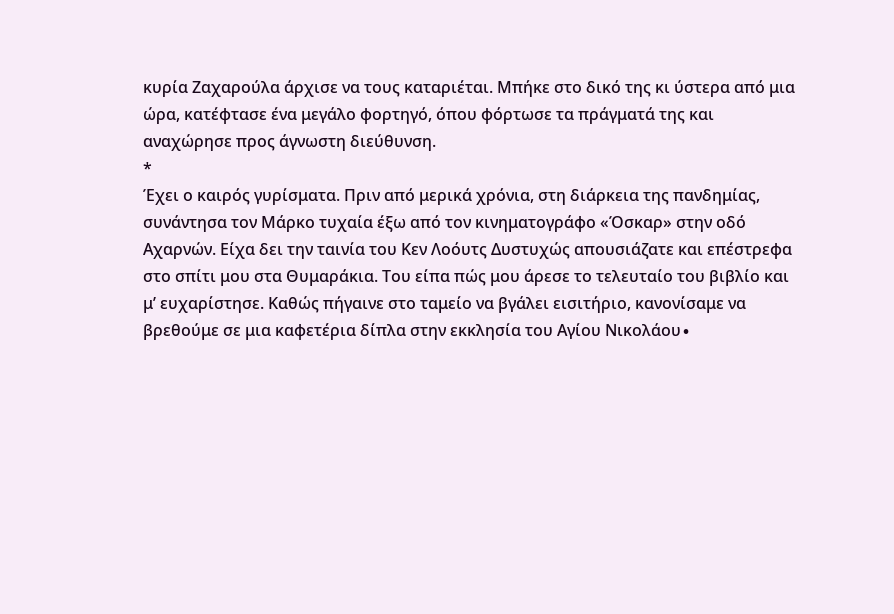κυρία Ζαχαρούλα άρχισε να τους καταριέται. Μπήκε στο δικό της κι ύστερα από μια ώρα, κατέφτασε ένα μεγάλο φορτηγό, όπου φόρτωσε τα πράγματά της και αναχώρησε προς άγνωστη διεύθυνση.
*
Έχει ο καιρός γυρίσματα. Πριν από μερικά χρόνια, στη διάρκεια της πανδημίας, συνάντησα τον Μάρκο τυχαία έξω από τον κινηματογράφο «Όσκαρ» στην οδό Αχαρνών. Είχα δει την ταινία του Κεν Λοόυτς Δυστυχώς απουσιάζατε και επέστρεφα στο σπίτι μου στα Θυμαράκια. Του είπα πώς μου άρεσε το τελευταίο του βιβλίο και μ’ ευχαρίστησε. Καθώς πήγαινε στο ταμείο να βγάλει εισιτήριο, κανονίσαμε να βρεθούμε σε μια καφετέρια δίπλα στην εκκλησία του Αγίου Νικολάου∙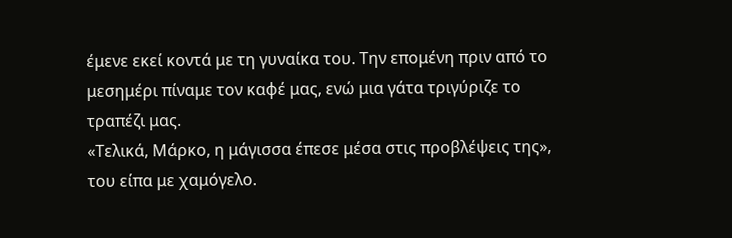έμενε εκεί κοντά με τη γυναίκα του. Την επομένη πριν από το μεσημέρι πίναμε τον καφέ μας, ενώ μια γάτα τριγύριζε το τραπέζι μας.
«Τελικά, Μάρκο, η μάγισσα έπεσε μέσα στις προβλέψεις της», του είπα με χαμόγελο.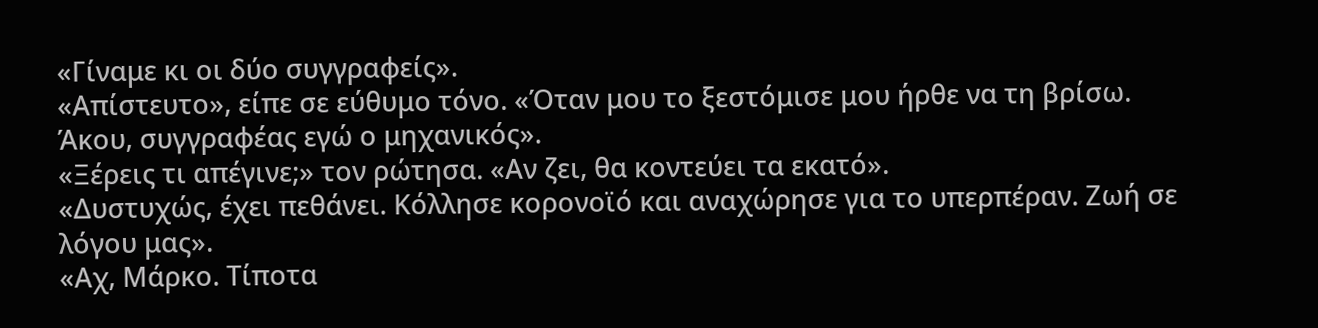«Γίναμε κι οι δύο συγγραφείς».
«Απίστευτο», είπε σε εύθυμο τόνο. «Όταν μου το ξεστόμισε μου ήρθε να τη βρίσω. Άκου, συγγραφέας εγώ ο μηχανικός».
«Ξέρεις τι απέγινε;» τον ρώτησα. «Αν ζει, θα κοντεύει τα εκατό».
«Δυστυχώς, έχει πεθάνει. Κόλλησε κορονοϊό και αναχώρησε για το υπερπέραν. Ζωή σε λόγου μας».
«Αχ, Μάρκο. Τίποτα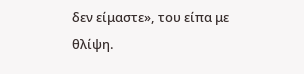δεν είμαστε», του είπα με θλίψη.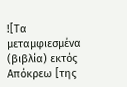![Τα μεταμφιεσμένα (βιβλία) εκτός Απόκρεω [της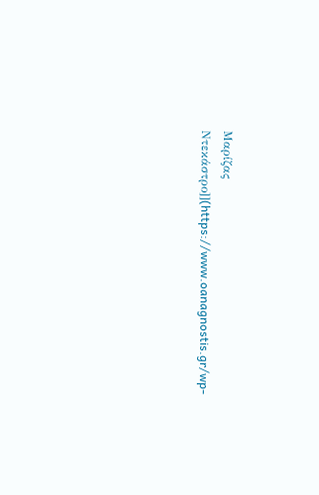Μαρίζας Ντεκάστρο]](https://www.oanagnostis.gr/wp-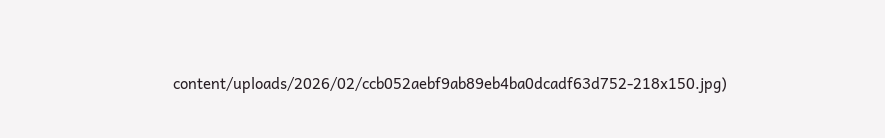content/uploads/2026/02/ccb052aebf9ab89eb4ba0dcadf63d752-218x150.jpg)